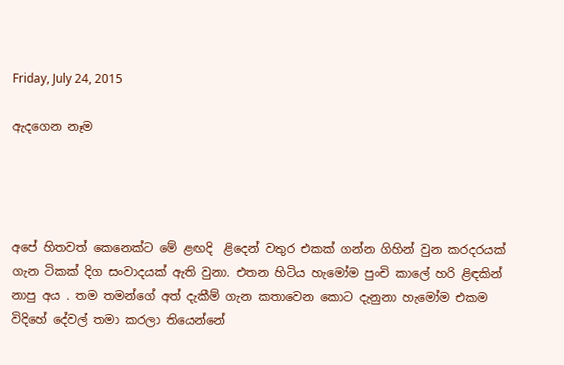Friday, July 24, 2015

ඇදගෙන නෑම




අපේ හිතවත් කෙනෙක්ට මේ ළඟදි  ළිදෙන් වතුර එකක් ගන්න ගිහින් වුන කරදරයක් ගැන ටිකක් දිග සංවාදයක් ඇති වුනා. එතන හිටිය හැමෝම පුංචි කාලේ හරි ළිඳකින් නාපු අය . තම තමන්ගේ අත් දැකීම් ගැන කතාවෙන කොට දැනුනා හැමෝම එකම විදිහේ දේවල් තමා කරලා තියෙන්නේ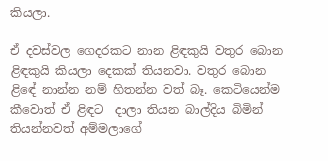කියලා.

ඒ දවස්වල ගෙදරකට නාන ළිඳකුයි වතුර බොන ළිඳකුයි කියලා දෙකක් තියනවා. වතුර බොන ළිඳේ නාන්න නම් හිතන්න වත් බෑ. කෙටියෙන්ම කීවොත් ඒ ළිඳට  දාලා තියන බාල්දිය බිමින් තියන්නවත් අම්මලාගේ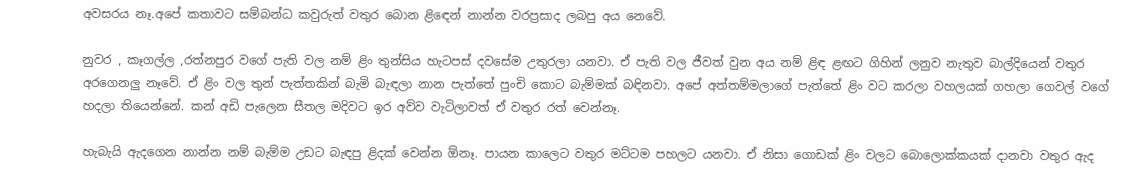අවසරය නෑ.අපේ කතාවට සම්බන්ධ කවුරුත් වතුර බොන ළිඳෙන් නාන්න වරප්‍රසාද ලබපු අය නෙවේ.

නුවර , කෑගල්ල ,රත්නපුර වගේ පැති වල නම් ළිං තුන්සිය හැටපස් දවසේම උතුරලා යනවා. ඒ පැති වල ජීවත් වුන අය නම් ළිඳ ළඟට ගිහින් ලනුව නැතුව බාල්දියෙන් වතුර අරගෙනලු නෑවේ. ඒ ළිං වල තුන් පැත්තකින් බැමි බැඳලා නාන පැත්තේ පුංචි කොට බැම්මක් බඳිනවා. අපේ අත්තම්මලාගේ පැත්තේ ළිං වට කරලා වහලයක් ගහලා ගෙවල් වගේ හදලා තියෙන්නේ. කන් අඩි පැලෙන සීතල මදිවට ඉර අව්ව වැටිලාවත් ඒ වතුර රත් වෙන්නෑ.

හැබැයි ඇදගෙන නාන්න නම් බැම්ම උඩට බැඳපු ළිදක් වෙන්න ඕනෑ. පායන කාලෙට වතුර මට්ටම පහලට යනවා. ඒ නිසා ගොඩක් ළිං වලට බොලොක්කයක් දානවා වතුර ඇද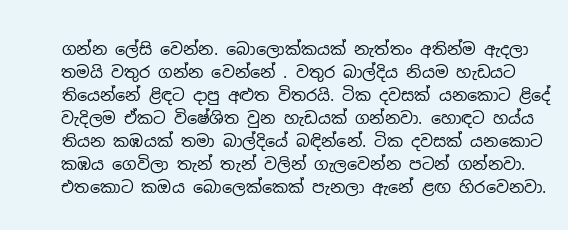ගන්න ලේසි වෙන්න. බොලොක්කයක් නැත්තං අතින්ම ඇදලා තමයි වතුර ගන්න වෙන්නේ . වතුර බාල්දිය නියම හැඩයට තියෙන්නේ ළිඳට දාපු අළුත විතරයි. ටික දවසක් යනකොට ළිදේ වැදිලම ඒකට විෂේශිත වුන හැඩයක් ගන්නවා. හොඳට හය්ය තියන කඹයක් තමා බාල්දියේ බඳින්නේ. ටික දවසක් යනකොට කඹය ගෙවිලා තැන් තැන් වලින් ගැලවෙන්න පටන් ගන්නවා. එතකොට කඔය බොලෙක්කෙක් පැනලා ඇනේ ළඟ හිරවෙනවා.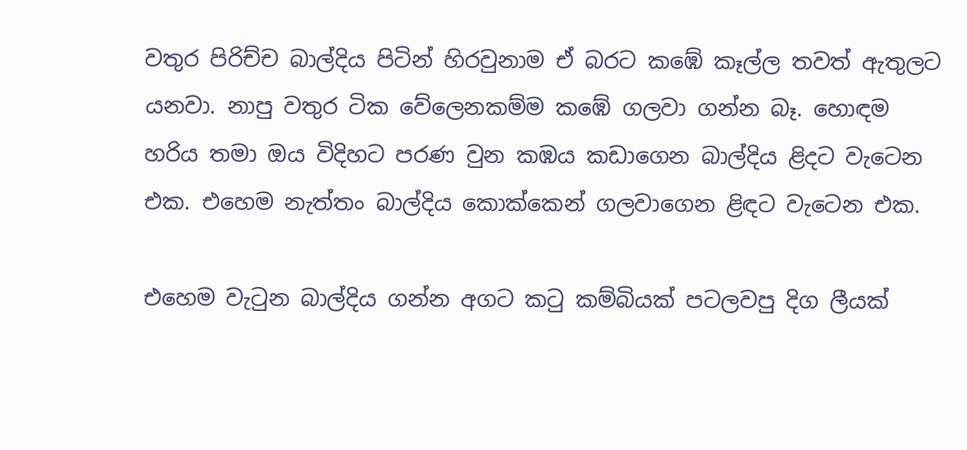වතුර පිරිච්ච බාල්දිය පිටින් හිරවුනාම ඒ බරට කඹේ කෑල්ල තවත් ඇතුලට යනවා. නාපු වතුර ටික වේලෙනකම්ම කඹේ ගලවා ගන්න බෑ. හොඳම හරිය තමා ඔය විදිහට පරණ වුන කඹය කඩාගෙන බාල්දිය ළිදට වැටෙන එක. එහෙම නැත්තං බාල්දිය කොක්කෙන් ගලවාගෙන ළිඳට වැටෙන එක.

එහෙම වැටුන බාල්දිය ගන්න අගට කටු කම්බියක් පටලවපු දිග ලීයක්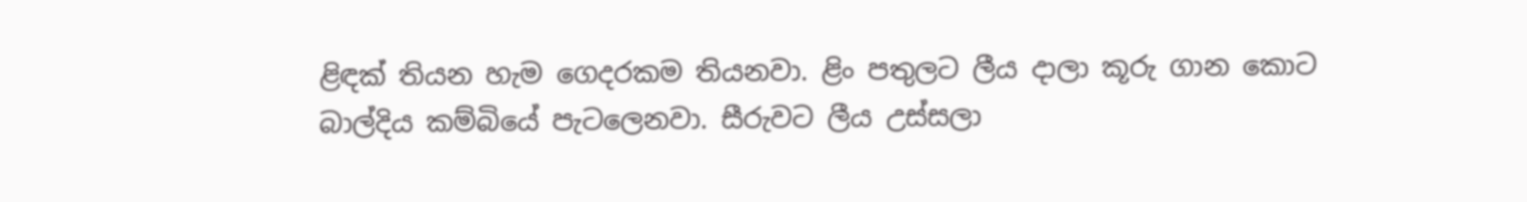ළිඳක් තියන හැම ගෙදරකම තියනවා. ළිං පතුලට ලීය දාලා කූරු ගාන කොට බාල්දිය කම්බියේ පැටලෙනවා. සීරුවට ලීය උස්සලා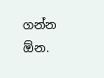ගන්න ඕන.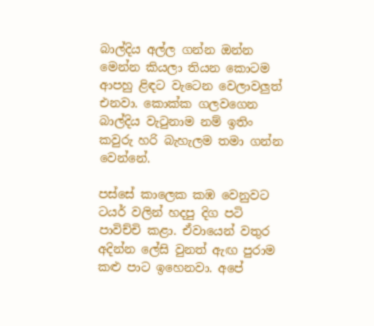බාල්දිය අල්ල ගන්න ඔන්න මෙන්න කියලා තියන කොටම ආපහු ළිඳට වැටෙන වෙලාවලුත් එනවා. කොක්ක ගලවගෙන බාල්දිය වැටුනාම නම් ඉතිං කවුරු හරි බැහැලම තමා ගන්න වෙන්නේ.

පස්සේ කාලෙක කඹ වෙනුවට ටයර් වලින් හදපු දිග පටි පාවිච්චි කළා. ඒවායෙන් වතුර අදින්න ලේසි වුනත් ඇඟ පුරාම කළු පාට ඉහෙනවා. අපේ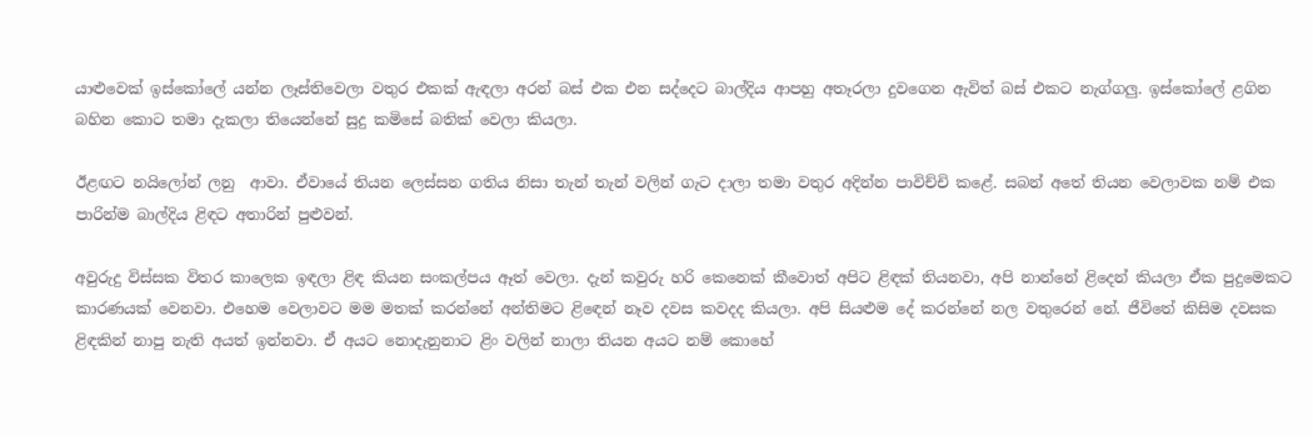යාළුවෙක් ඉස්කෝලේ යන්න ලෑස්තිවෙලා වතුර එකක් ඇඳලා අරන් බස් එක එන සද්දෙට බාල්දිය ආපහු අතෑරලා දුවගෙන ඇවිත් බස් එකට නැග්ගලු. ඉස්කෝලේ ළගින බහින කොට තමා දැකලා තියෙන්නේ සුදු කමිසේ බතික් වෙලා කියලා.

ඊළඟට නයිලෝන් ලනු  ආවා. ඒවායේ තියන ලෙස්සන ගතිය නිසා තැන් තැන් වලින් ගැට දාලා තමා වතුර අදින්න පාවිච්චි කළේ. සබන් අතේ තියන වෙලාවක නම් එක පාරින්ම බාල්දිය ළිඳට අතාරින් පුළුවන්.

අවුරුදු විස්සක විතර කාලෙක ඉඳලා ළිඳ කියන සංකල්පය ඈත් වෙලා. දැන් කවුරු හරි කෙනෙක් කීවොත් අපිට ළිඳක් තියනවා, අපි නාන්නේ ළිදෙන් කියලා ඒක පුදුමෙකට කාරණයක් වෙනවා. එහෙම වෙලාවට මම මතක් කරන්නේ අන්තිමට ළිඳෙන් නෑව දවස කවදද කියලා. අපි සියළුම දේ කරන්නේ නල වතුරෙන් නේ. ජීවිතේ කිසිම දවසක ළිඳකින් නාපු නැති අයත් ඉන්නවා. ඒ අයට නොදැනුනාට ළිං වලින් නාලා තියන අයට නම් කොහේ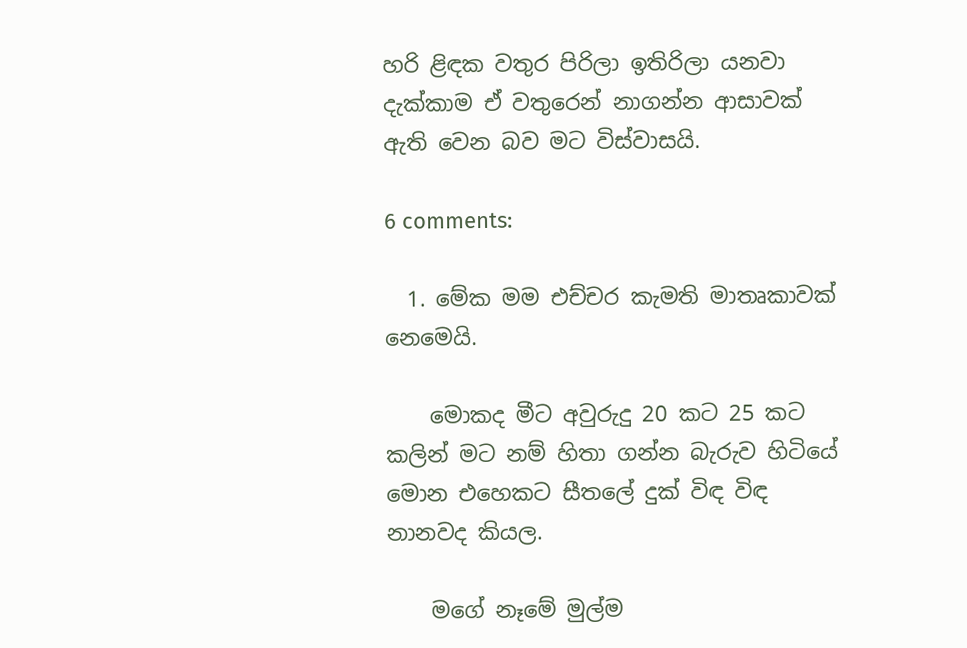හරි ළිඳක වතුර පිරිලා ඉතිරිලා යනවා දැක්කාම ඒ වතුරෙන් නාගන්න ආසාවක් ඇති වෙන බව මට විස්වාසයි.

6 comments:

  1. මේක මම එච්චර කැමති මාතෘකාවක් නෙමෙයි.

    මොකද මීට අවුරුදු 20 කට 25 කට කලින් මට නම් හිතා ගන්න බැරුව හිටියේ මොන එහෙකට සීතලේ දුක් විඳ විඳ නානවද කියල.

    මගේ නෑමේ මුල්ම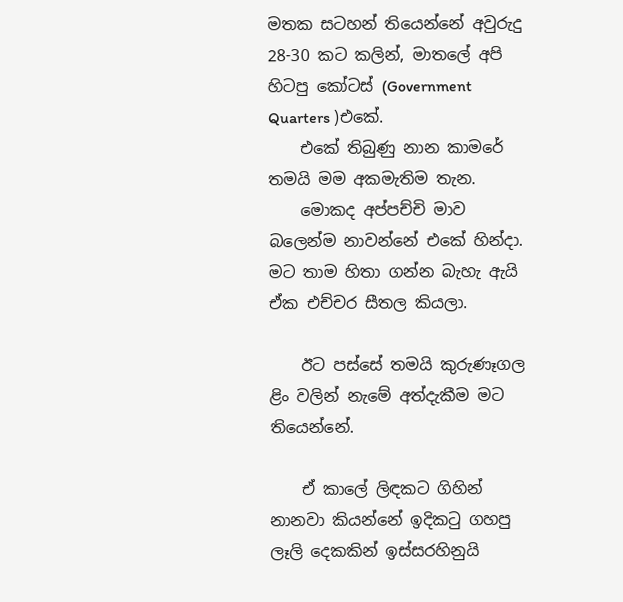මතක සටහන් තියෙන්නේ අවුරුදු 28-30 කට කලින්, මාතලේ අපි හිටපු කෝටස් (Government Quarters )එකේ.
    එකේ තිබුණු නාන කාමරේ තමයි මම අකමැතිම තැන.
    මොකද අප්පච්චි මාව බලෙන්ම නාවන්නේ එකේ හින්දා. මට තාම හිතා ගන්න බැහැ ඇයි ඒක එච්චර සීතල කියලා.

    ඊට පස්සේ තමයි කුරුණෑගල ළිං වලින් නැමේ අත්දැකීම මට තියෙන්නේ.

    ඒ කාලේ ලිඳකට ගිහින් නානවා කියන්නේ ඉදිකටු ගහපු ලෑලි දෙකකින් ඉස්සරහිනුයි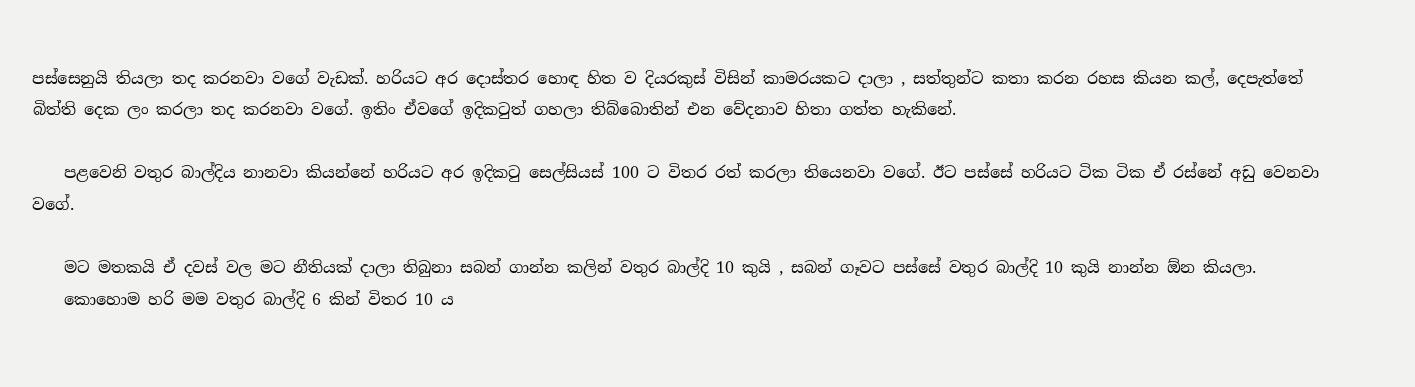පස්සෙනුයි තියලා තද කරනවා වගේ වැඩක්. හරියට අර දොස්තර හොඳ හිත ව දියරකුස් විසින් කාමරයකට දාලා , සත්තුන්ට කතා කරන රහස කියන කල්, දෙපැත්තේ බිත්ති දෙක ලං කරලා තද කරනවා වගේ. ඉතිං ඒවගේ ඉදිකටුත් ගහලා තිබ්බොතින් එන වේදනාව හිතා ගත්ත හැකිනේ.

    පළවෙනි වතුර බාල්දිය නානවා කියන්නේ හරියට අර ඉදිකටු සෙල්සියස් 100 ට විතර රත් කරලා තියෙනවා වගේ. ඊට පස්සේ හරියට ටික ටික ඒ රස්නේ අඩු වෙනවා වගේ.

    මට මතකයි ඒ දවස් වල මට නීතියක් දාලා තිබුනා සබන් ගාන්න කලින් වතුර බාල්දි 10 කුයි , සබන් ගෑවට පස්සේ වතුර බාල්දි 10 කුයි නාන්න ඕන කියලා.
    කොහොම හරි මම වතුර බාල්දි 6 කින් විතර 10 ය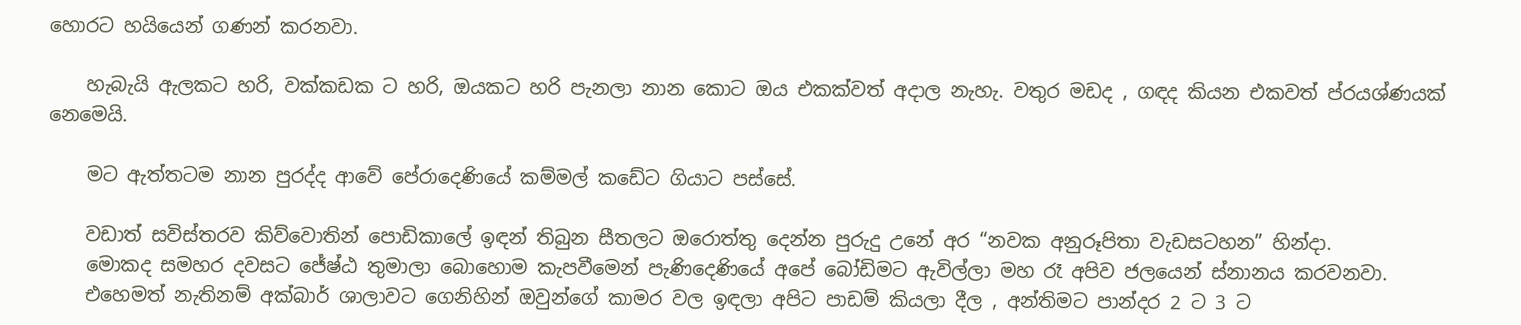හොරට හයියෙන් ගණන් කරනවා.

    හැබැයි ඇලකට හරි, වක්කඩක ට හරි, ඔයකට හරි පැනලා නාන කොට ඔය එකක්වත් අදාල නැහැ. වතුර මඩද , ගඳද කියන එකවත් ප්රයශ්ණයක් නෙමෙයි.

    මට ඇත්තටම නාන පුරද්ද ආවේ පේරාදෙණියේ කම්මල් කඩේට ගියාට පස්සේ.

    වඩාත් සවිස්තරව කිව්වොතින් පොඩිකාලේ ඉඳන් තිබුන සීතලට ඔරොත්තු දෙන්න පුරුදු උනේ අර “නවක අනුරූපිතා වැඩසටහන” හින්දා.
    මොකද සමහර දවසට ජේෂ්ඨ තුමාලා බොහොම කැපවීමෙන් පැණිදෙණියේ අපේ බෝඩිමට ඇවිල්ලා මහ රෑ අපිව ජලයෙන් ස්නානය කරවනවා.
    එහෙමත් නැතිනම් අක්බාර් ශාලාවට ගෙනිහින් ඔවුන්ගේ කාමර වල ඉඳලා අපිට පාඩම් කියලා දීල , අන්තිමට පාන්දර 2 ට 3 ට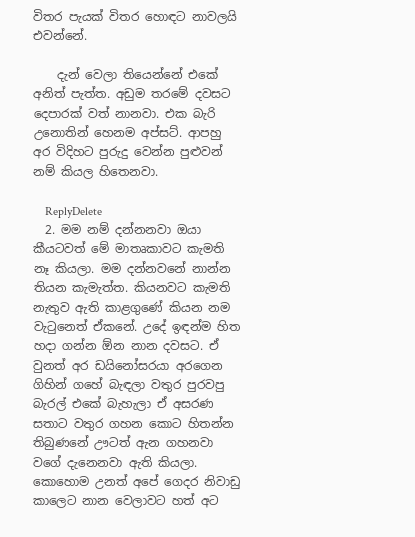විතර පැයක් විතර හොඳට නාවලයි එවන්නේ.

    දැන් වෙලා තියෙන්නේ එකේ අනිත් පැත්ත. අඩුම තරමේ දවසට දෙපාරක් වත් නානවා. එක බැරි උනොතින් හෙනම අප්සට්. ආපහු අර විදිහට පුරුදු වෙන්න පුළුවන් නම් කියල හිතෙනවා.

    ReplyDelete
  2. මම නම් දන්නනවා ඔයා කීයටවත් මේ මාතෘකාවට කැමති නෑ කියලා. මම දන්නවනේ නාන්න තියන කැමැත්ත. කියනවට කැමති නැතුව ඇති කාළගුණේ කියන නම වැටුනෙත් ඒකනේ. උදේ ඉඳන්ම හිත හදා ගන්න ඕන නාන දවසට. ඒ වුනත් අර ඩයිනෝසරයා අරගෙන ගිහින් ගහේ බැඳලා වතුර පුරවපු බැරල් එකේ බැහැලා ඒ අසරණ සතාට වතුර ගහන කොට හිතන්න තිබුණනේ ඌටත් ඇන ගහනවා වගේ දැනෙනවා ඇති කියලා. කොහොම උනත් අපේ ගෙදර නිවාඩු කාලෙට නාන වෙලාවට හත් අට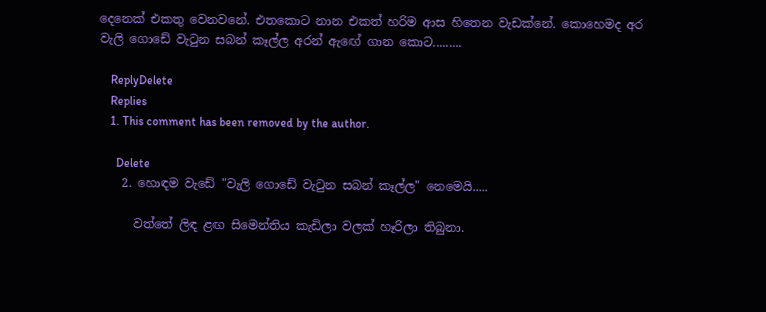දෙනෙක් එකතු වෙනවනේ. එතකොට නාන එකත් හරිම ආස හිතෙන වැඩක්නේ. කොහෙමද අර වැලි ගොඩේ වැටුන සබන් කෑල්ල අරන් ඇඟේ ගාන කොට.........

    ReplyDelete
    Replies
    1. This comment has been removed by the author.

      Delete
    2. හොඳම වැඩේ "වැලි ගොඩේ වැටුන සබන් කෑල්ල" නෙමෙයි.....

      වත්තේ ලිඳ ළඟ සිමෙන්තිය කැඩිලා වලක් හෑරිලා තිබුනා.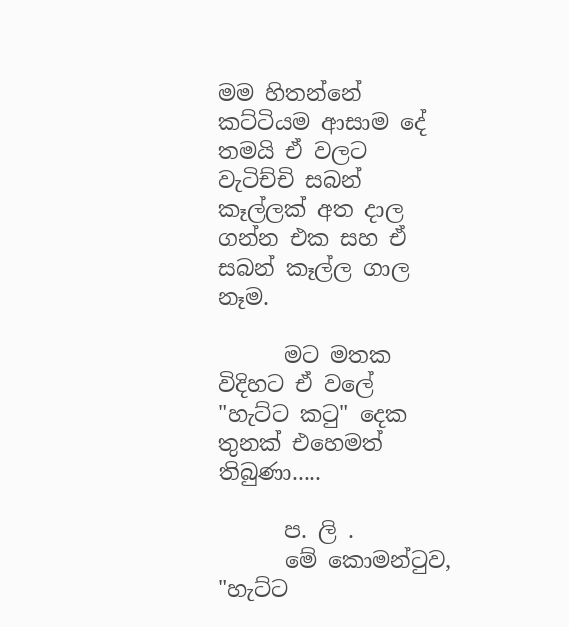මම හිතන්නේ කට්ටියම ආසාම දේ තමයි ඒ වලට වැටිච්චි සබන් කෑල්ලක් අත දාල ගන්න එක සහ ඒ සබන් කෑල්ල ගාල නෑම.

      මට මතක විදිහට ඒ වලේ "හැට්ට කටු" දෙක තුනක් එහෙමත් තිබුණා.....

      ප. ලි .
      මේ කොමන්ටුව, "හැට්ට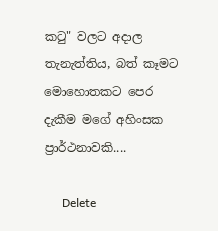කටු" වලට අදාල තැනැත්තිය, බත් කෑමට මොහොතකට පෙර දැකීම මගේ අහිංසක ප්‍රාර්ථනාවකි....

      Delete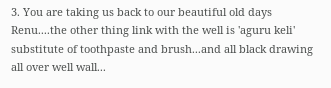3. You are taking us back to our beautiful old days Renu....the other thing link with the well is 'aguru keli' substitute of toothpaste and brush...and all black drawing all over well wall...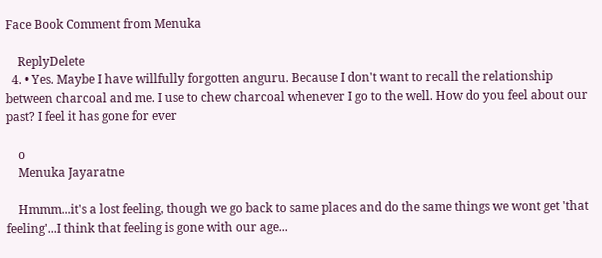Face Book Comment from Menuka

    ReplyDelete
  4. • Yes. Maybe I have willfully forgotten anguru. Because I don't want to recall the relationship between charcoal and me. I use to chew charcoal whenever I go to the well. How do you feel about our past? I feel it has gone for ever

    o
    Menuka Jayaratne

    Hmmm...it's a lost feeling, though we go back to same places and do the same things we wont get 'that feeling'...I think that feeling is gone with our age...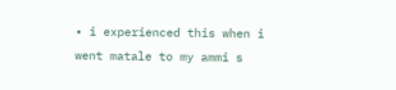• i experienced this when i went matale to my ammi s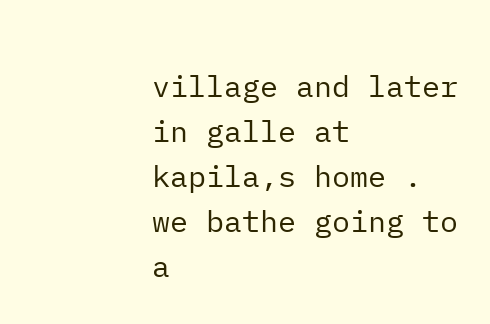village and later in galle at kapila,s home . we bathe going to a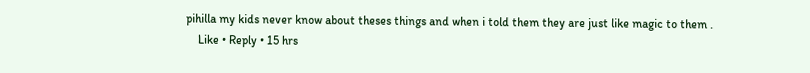pihilla my kids never know about theses things and when i told them they are just like magic to them .
    Like • Reply • 15 hrs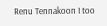Renu Tennakoon I too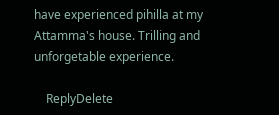have experienced pihilla at my Attamma's house. Trilling and unforgetable experience.

    ReplyDelete